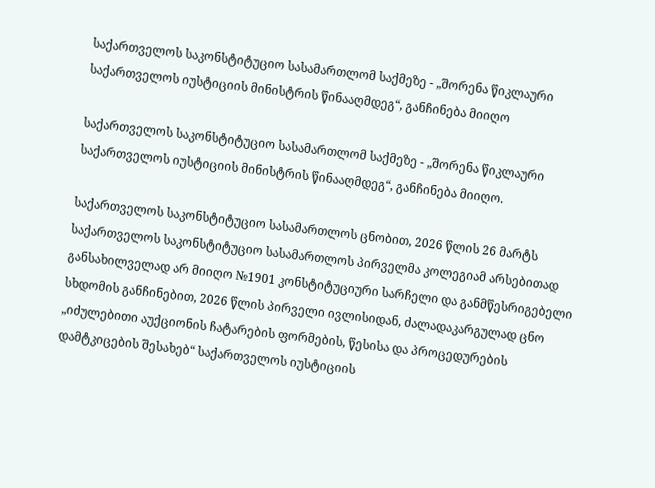საქართველოს საკონსტიტუციო სასამართლომ საქმეზე - „შორენა წიკლაური საქართველოს იუსტიციის მინისტრის წინააღმდეგ“, განჩინება მიიღო

საქართველოს საკონსტიტუციო სასამართლომ საქმეზე - „შორენა წიკლაური საქართველოს იუსტიციის მინისტრის წინააღმდეგ“, განჩინება მიიღო.

საქართველოს საკონსტიტუციო სასამართლოს ცნობით, 2026 წლის 26 მარტს საქართველოს საკონსტიტუციო სასამართლოს პირველმა კოლეგიამ არსებითად განსახილველად არ მიიღო №1901 კონსტიტუციური სარჩელი და განმწესრიგებელი სხდომის განჩინებით, 2026 წლის პირველი ივლისიდან, ძალადაკარგულად ცნო „იძულებითი აუქციონის ჩატარების ფორმების, წესისა და პროცედურების დამტკიცების შესახებ“ საქართველოს იუსტიციის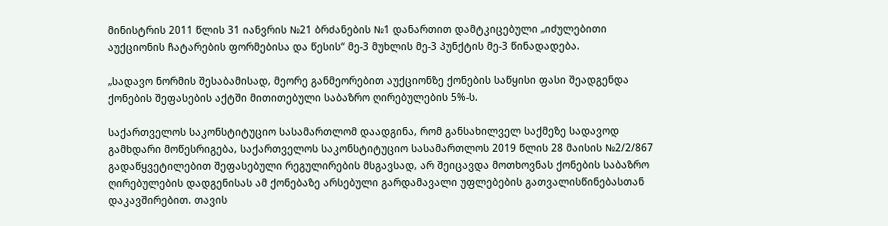მინისტრის 2011 წლის 31 იანვრის №21 ბრძანების №1 დანართით დამტკიცებული „იძულებითი აუქციონის ჩატარების ფორმებისა და წესის“ მე-3 მუხლის მე-3 პუნქტის მე-3 წინადადება.

„სადავო ნორმის შესაბამისად, მეორე განმეორებით აუქციონზე ქონების საწყისი ფასი შეადგენდა ქონების შეფასების აქტში მითითებული საბაზრო ღირებულების 5%-ს.

საქართველოს საკონსტიტუციო სასამართლომ დაადგინა, რომ განსახილველ საქმეზე სადავოდ გამხდარი მოწესრიგება, საქართველოს საკონსტიტუციო სასამართლოს 2019 წლის 28 მაისის №2/2/867 გადაწყვეტილებით შეფასებული რეგულირების მსგავსად, არ შეიცავდა მოთხოვნას ქონების საბაზრო ღირებულების დადგენისას ამ ქონებაზე არსებული გარდამავალი უფლებების გათვალისწინებასთან დაკავშირებით. თავის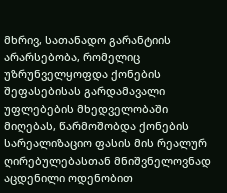მხრივ, სათანადო გარანტიის არარსებობა, რომელიც უზრუნველყოფდა ქონების შეფასებისას გარდამავალი უფლებების მხედველობაში მიღებას, წარმოშობდა ქონების სარეალიზაციო ფასის მის რეალურ ღირებულებასთან მნიშვნელოვნად აცდენილი ოდენობით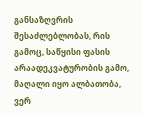განსაზღვრის შესაძლებლობას, რის გამოც, საწყისი ფასის არაადეკვატურობის გამო, მაღალი იყო ალბათობა, ვერ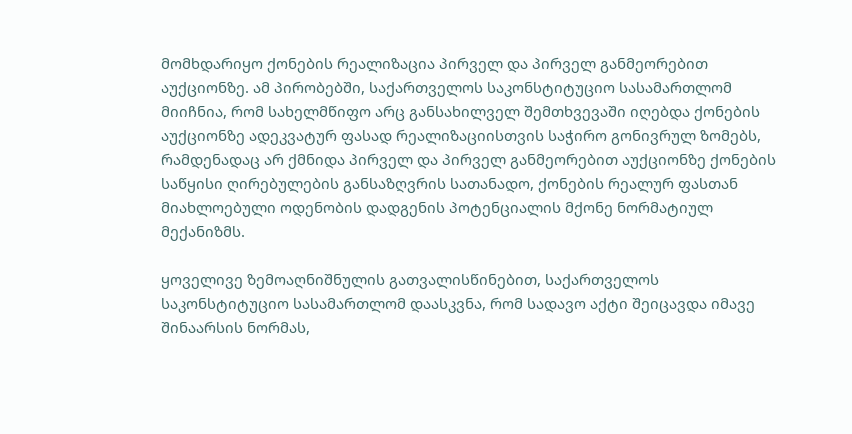მომხდარიყო ქონების რეალიზაცია პირველ და პირველ განმეორებით აუქციონზე. ამ პირობებში, საქართველოს საკონსტიტუციო სასამართლომ მიიჩნია, რომ სახელმწიფო არც განსახილველ შემთხვევაში იღებდა ქონების აუქციონზე ადეკვატურ ფასად რეალიზაციისთვის საჭირო გონივრულ ზომებს, რამდენადაც არ ქმნიდა პირველ და პირველ განმეორებით აუქციონზე ქონების საწყისი ღირებულების განსაზღვრის სათანადო, ქონების რეალურ ფასთან მიახლოებული ოდენობის დადგენის პოტენციალის მქონე ნორმატიულ მექანიზმს.

ყოველივე ზემოაღნიშნულის გათვალისწინებით, საქართველოს საკონსტიტუციო სასამართლომ დაასკვნა, რომ სადავო აქტი შეიცავდა იმავე შინაარსის ნორმას,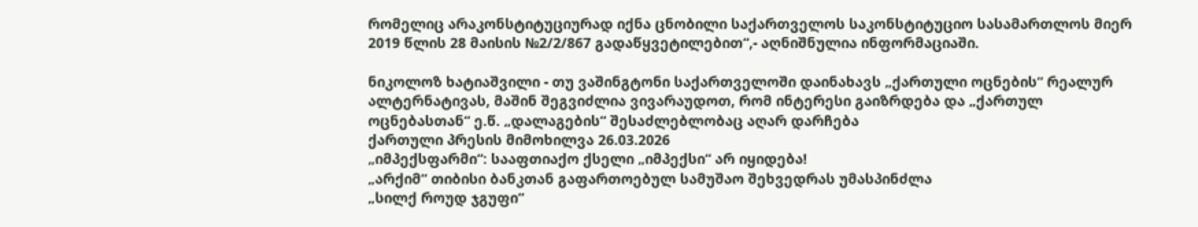რომელიც არაკონსტიტუციურად იქნა ცნობილი საქართველოს საკონსტიტუციო სასამართლოს მიერ 2019 წლის 28 მაისის №2/2/867 გადაწყვეტილებით“,- აღნიშნულია ინფორმაციაში.

ნიკოლოზ ხატიაშვილი - თუ ვაშინგტონი საქართველოში დაინახავს „ქართული ოცნების“ რეალურ ალტერნატივას, მაშინ შეგვიძლია ვივარაუდოთ, რომ ინტერესი გაიზრდება და „ქართულ ოცნებასთან“ ე.წ. „დალაგების“ შესაძლებლობაც აღარ დარჩება
ქართული პრესის მიმოხილვა 26.03.2026
„იმპექსფარმი“: სააფთიაქო ქსელი „იმპექსი“ არ იყიდება!
„არქიმ“ თიბისი ბანკთან გაფართოებულ სამუშაო შეხვედრას უმასპინძლა
„სილქ როუდ ჯგუფი“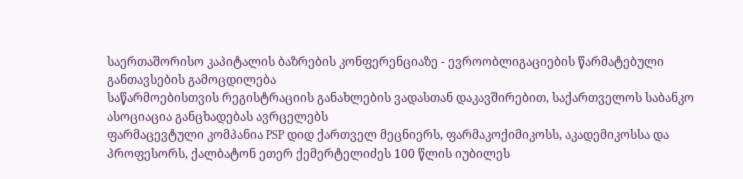საერთაშორისო კაპიტალის ბაზრების კონფერენციაზე - ევროობლიგაციების წარმატებული განთავსების გამოცდილება
საწარმოებისთვის რეგისტრაციის განახლების ვადასთან დაკავშირებით, საქართველოს საბანკო ასოციაცია განცხადებას ავრცელებს
ფარმაცევტული კომპანია PSP დიდ ქართველ მეცნიერს, ფარმაკოქიმიკოსს, აკადემიკოსსა და პროფესორს, ქალბატონ ეთერ ქემერტელიძეს 100 წლის იუბილეს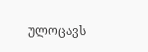ულოცავს